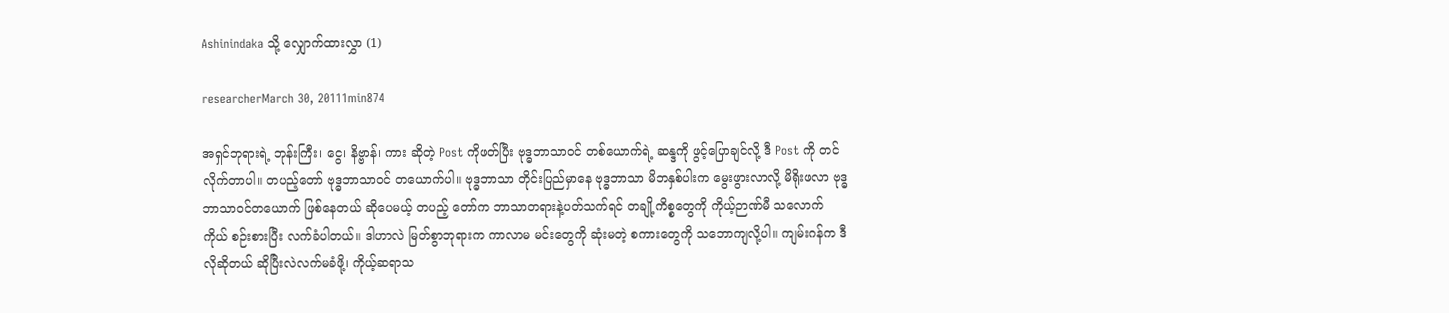Ashinindaka သို့ လျှောက်ထားလွှာ (1)

researcherMarch 30, 20111min874

အရှင်ဘုရားရဲ့ ဘုန်းကြီး၊ ငွေ၊ နိဗ္ဗာန်၊ ကား ဆိုတဲ့ Post ကိုဖတ်ပြီး ဗုဒ္ဓဘာသာဝင် တစ်ယောက်ရဲ့ ဆန္ဒကို ဖွင့်ပြောချင်လို့ ဒီ Post ကို တင်လိုက်တာပါ။ တပည့်တော် ဗုဒ္ဓဘာသာဝင် တယောက်ပါ။ ဗုဒ္ဓဘာသာ တိုင်းပြည်မှာနေ ဗုဒ္ဓဘာသာ မိဘနှစ်ပါးက မွေးဖွားလာလို့ မိရိုးဖလာ ဗုဒ္ဓဘာသာဝင်တယောက် ဖြစ်နေတယ် ဆိုပေမယ့် တပည့် တော်က ဘာသာတရားနဲ့ပတ်သက်ရင် တချို့ကိစ္စတွေကို ကိုယ့်ဉာဏ်မီ သလောက် ကိုယ် စဉ်းစားပြီး လက်ခံပါတယ်။ ဒါဟာလဲ မြတ်စွာဘုရားက ကာလာမ မင်းတွေကို ဆုံးမတဲ့ စကားတွေကို သဘောကျလို့ပါ။ ကျမ်းဂန်က ဒီလိုဆိုတယ် ဆိုပြီးလဲလက်မခံဖို့၊ ကိုယ့်ဆရာသ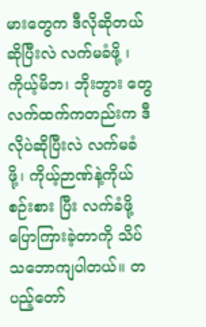မားတွေက ဒီလိုဆိုတယ်ဆိုပြီးလဲ လက်မခံဖို့ ၊ ကိုယ့်မိဘ၊ ဘိုးဘွား တွေ လက်ထက်ကတည်းက ဒီလိုပဲဆိုပြီးလဲ လက်မခံဖို့၊ ကိုယ့်ဉာဏ်နဲ့ကိုယ် စဉ်းစား ပြီး လက်ခံဖို့ ပြောကြားခဲ့တာကို သိပ်သဘောကျပါတယ်။ တပည့်တော်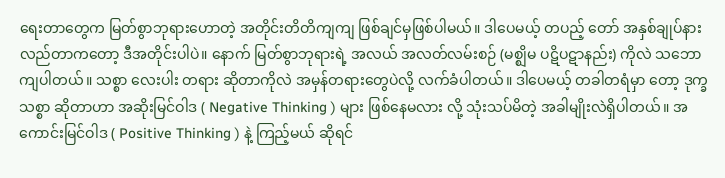ရေးတာတွေက မြတ်စွာဘုရားဟောတဲ့ အတိုင်းတိတိကျကျ ဖြစ်ချင်မှဖြစ်ပါမယ်။ ဒါပေမယ့် တပည့် တော် အနှစ်ချုပ်နားလည်တာကတော့ ဒီအတိုင်းပါပဲ။ နောက် မြတ်စွာဘုရားရဲ့ အလယ် အလတ်လမ်းစဉ် (မစ္ဈိမ ပဋိပဋာနည်း) ကိုလဲ သဘောကျပါတယ်။ သစ္စာ လေးပါး တရား ဆိုတာကိုလဲ အမှန်တရားတွေပဲလို့ လက်ခံပါတယ်။ ဒါပေမယ့် တခါတရံမှာ တော့ ဒုက္ခသစ္စာ ဆိုတာဟာ အဆိုးမြင်ဝါဒ ( Negative Thinking ) များ ဖြစ်နေမလား လို့ သုံးသပ်မိတဲ့ အခါမျိုးလဲရှိပါတယ်။ အကောင်းမြင်ဝါဒ ( Positive Thinking ) နဲ့ ကြည့်မယ် ဆိုရင်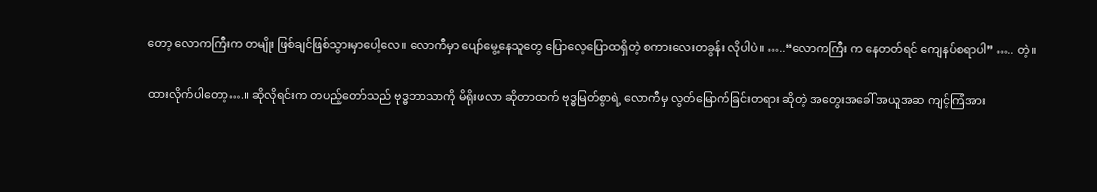တော့ လောကကြီးက တမျိုး ဖြစ်ချင်ဖြစ်သွားမှာပေါ့လေ။ လောကီမှာ ပျော်မွေ့နေသူတွေ ပြောလေ့ပြောထရှိတဲ့ စကားလေးတခွန်း လိုပါပဲ။ …..“လောကကြီး က နေတတ်ရင် ကျေနပ်စရာပါ” ….. တဲ့။

ထားလိုက်ပါတော့….။ ဆိုလိုရင်းက တပည့်တော်သည် ဗုဒ္ဓဘာသာကို မိရိုးဖလာ ဆိုတာထက် ဗုဒ္ဓမြတ်စွာရဲ့ လောကီမှ လွတ်မြောက်ခြင်းတရား ဆိုတဲ့ အတွေးအခေါ် အယူအဆ ကျင့်ကြံအား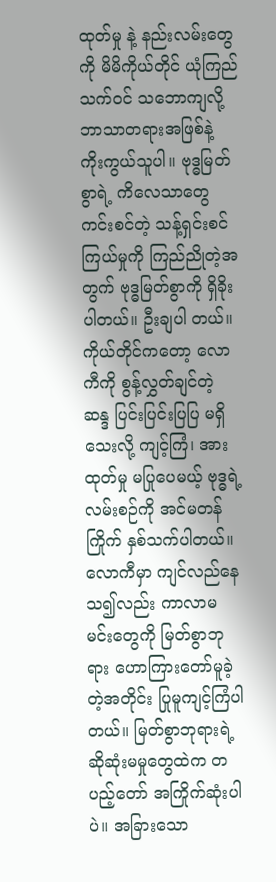ထုတ်မှု နဲ့ နည်းလမ်းတွေကို မိမိကိုယ်တိုင် ယုံကြည်သက်ဝင် သဘောကျလို့ ဘာသာတရားအဖြစ်နဲ့ ကိုးကွယ်သူပါ။ ဗုဒ္ဓမြတ်စွာရဲ့ ကိလေသာတွေ ကင်းစင်တဲ့ သန့်ရှင်းစင်ကြယ်မှုကို ကြည်ညိုတဲ့အတွက် ဗုဒ္ဓမြတ်စွာကို ရှိခိုးပါတယ်။ ဦးချပါ တယ်။ ကိုယ်တိုင်ကတော့ လောကီကို စွန့်လွှတ်ချင်တဲ့ ဆန္ဒ ပြင်းပြင်းပြပြ မရှိ သေးလို့ ကျင့်ကြံ၊ အားထုတ်မှု မပြုပေမယ့် ဗုဒ္ဓရဲ့ လမ်းစဉ်ကို အင်မတန် ကြိုက် နှစ်သက်ပါတယ်။ လောကီမှာ ကျင်လည်နေသ၍လည်း ကာလာမ မင်းတွေကို မြတ်စွာဘုရား ဟောကြားတော်မူခဲ့တဲ့အတိုင်း ပြုမူကျင့်ကြံပါတယ်။ မြတ်စွာဘုရားရဲ့ ဆိုဆုံးမမှုတွေထဲက တပည့်တော် အကြိုက်ဆုံးပါပဲ။ အခြားသော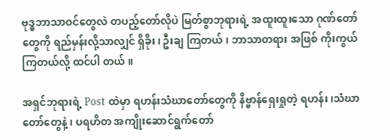ဗုဒ္ဓဘာသာဝင်တွေလဲ တပည့်တော်လိုပဲ မြတ်စွာဘုရားရဲ့ အထူးထူးသော ဂုဏ်တော်တွေကို ရည်မှန်းလို့သာလျှင် ရှိခိုး၊ ဦးချ ကြတယ်၊ ဘာသာတရား အဖြစ် ကိုးကွယ်ကြတယ်လို့ ထင်ပါ တယ်။

အရှင်ဘုရားရဲ့ Post ထဲမှာ ရဟန်းသံဃာတော်တွေကို နိဗ္ဗာန်ရှေးရှုတဲ့ ရဟန်း ၊သံဃာ တော်တွေနဲ့ ၊ ပရဟိတ အကျိုးဆောင်ရွက်တော်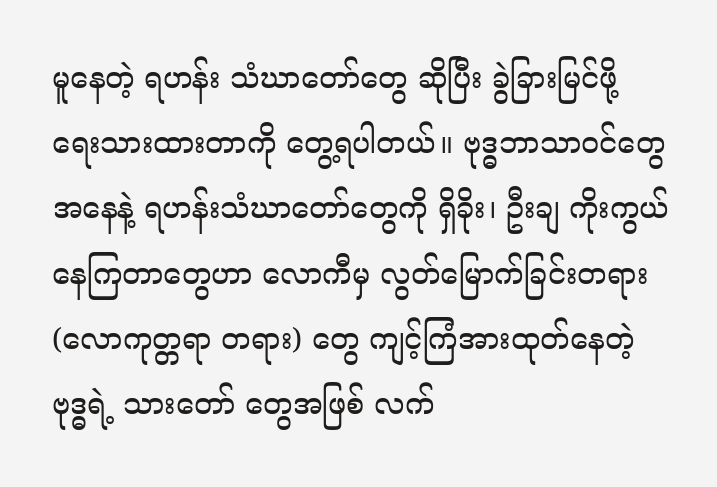မူနေတဲ့ ရဟန်း သံဃာတော်တွေ ဆိုပြီး ခွဲခြားမြင်ဖို့ ရေးသားထားတာကို တွေ့ရပါတယ်။ ဗုဒ္ဓဘာသာဝင်တွေအနေနဲ့ ရဟန်းသံဃာတော်တွေကို ရှိခိုး၊ ဦးချ ကိုးကွယ်နေကြတာတွေဟာ လောကီမှ လွတ်မြောက်ခြင်းတရား (လောကုတ္တရာ တရား) တွေ ကျင့်ကြံအားထုတ်နေတဲ့ ဗုဒ္ဓရဲ့ သားတော် တွေအဖြစ် လက်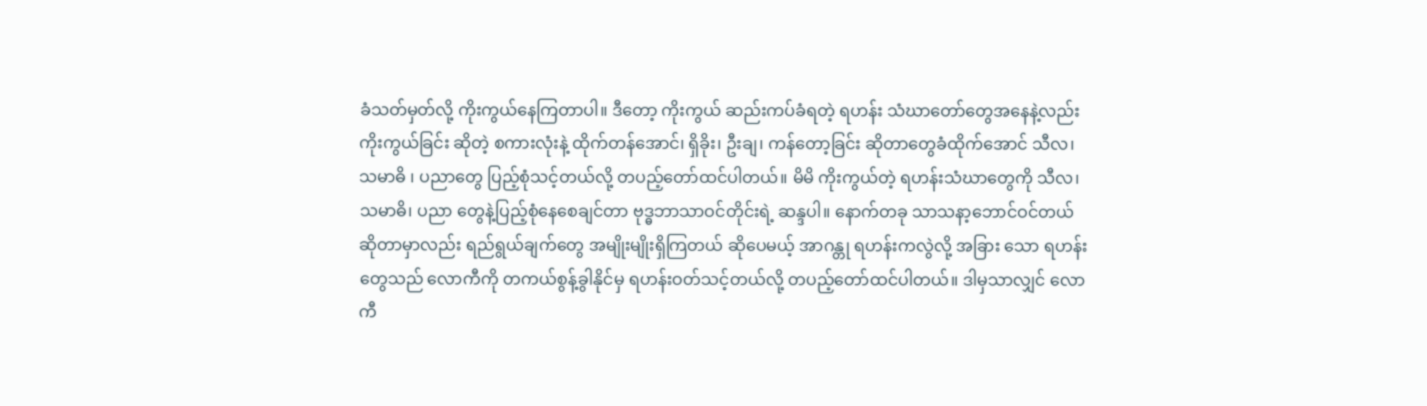ခံသတ်မှတ်လို့ ကိုးကွယ်နေကြတာပါ။ ဒီတော့ ကိုးကွယ် ဆည်းကပ်ခံရတဲ့ ရဟန်း သံဃာတော်တွေအနေနဲ့လည်း ကိုးကွယ်ခြင်း ဆိုတဲ့ စကားလုံးနဲ့ ထိုက်တန်အောင်၊ ရှိခိုး၊ ဦးချ၊ ကန်တော့ခြင်း ဆိုတာတွေခံထိုက်အောင် သီလ၊ သမာဓိ ၊ ပညာတွေ ပြည့်စုံသင့်တယ်လို့ တပည့်တော်ထင်ပါတယ်။ မိမိ ကိုးကွယ်တဲ့ ရဟန်းသံဃာတွေကို သီလ၊ သမာဓိ၊ ပညာ တွေနဲ့ပြည့်စုံနေစေချင်တာ ဗုဒ္ဓဘာသာဝင်တိုင်းရဲ့ ဆန္ဒပါ။ နောက်တခု သာသနာ့ဘောင်ဝင်တယ် ဆိုတာမှာလည်း ရည်ရွယ်ချက်တွေ အမျိုးမျိုးရှိကြတယ် ဆိုပေမယ့် အာဂန္တု ရဟန်းကလွဲလို့ အခြား သော ရဟန်းတွေသည် လောကီကို တကယ်စွန့်ခွါနိုင်မှ ရဟန်းဝတ်သင့်တယ်လို့ တပည့်တော်ထင်ပါတယ်။ ဒါမှသာလျှင် လောကီ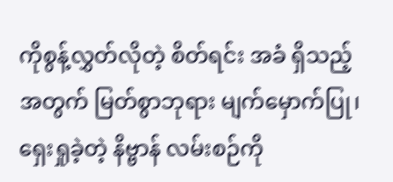ကိုစွန့်လွှတ်လိုတဲ့ စိတ်ရင်း အခံ ရှိသည့်အတွက် မြတ်စွာဘုရား မျက်မှောက်ပြု၊ ရှေးရှုခဲ့တဲ့ နိဗ္ဗာန် လမ်းစဉ်ကို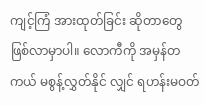ကျင့်ကြံ အားထုတ်ခြင်း ဆိုတာတွေ ဖြစ်လာမှာပါ။ လောကီကို အမှန်တကယ် မစွန့်လွှတ်နိုင် လျှင် ရဟန်းမဝတ်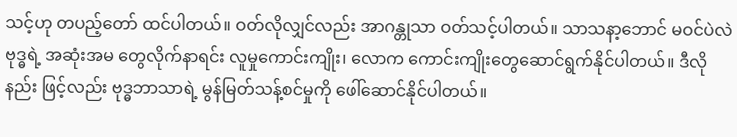သင့်ဟု တပည့်တော် ထင်ပါတယ်။ ဝတ်လိုလျှင်လည်း အာဂန္တုသာ ဝတ်သင့်ပါတယ်။ သာသနာ့ဘောင် မဝင်ပဲလဲ ဗုဒ္ဓရဲ့ အဆုံးအမ တွေလိုက်နာရင်း လူမှုကောင်းကျိုး၊ လောက ကောင်းကျိုးတွေဆောင်ရွက်နိုင်ပါတယ်။ ဒီလိုနည်း ဖြင့်လည်း ဗုဒ္ဓဘာသာရဲ့ မွန်မြတ်သန့်စင်မှုကို ဖေါ်ဆောင်နိုင်ပါတယ်။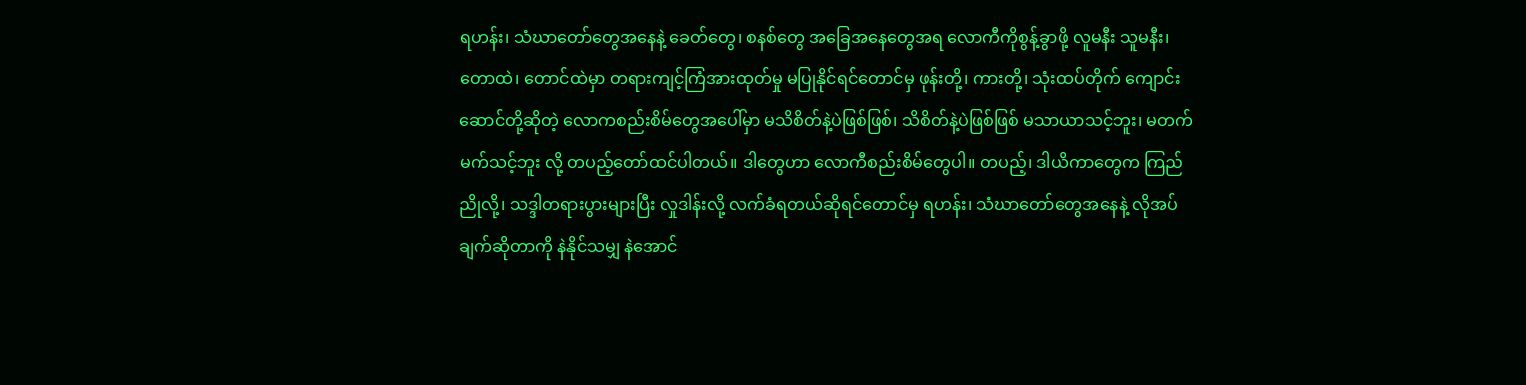ရဟန်း၊ သံဃာတော်တွေအနေနဲ့ ခေတ်တွေ၊ စနစ်တွေ အခြေအနေတွေအရ လောကီကိုစွန့်ခွာဖို့ လူမနီး သူမနီး၊ တောထဲ၊ တောင်ထဲမှာ တရားကျင့်ကြံအားထုတ်မှု မပြုနိုင်ရင်တောင်မှ ဖုန်းတို့၊ ကားတို့၊ သုံးထပ်တိုက် ကျောင်းဆောင်တို့ဆိုတဲ့ လောကစည်းစိမ်တွေအပေါ်မှာ မသိစိတ်နဲ့ပဲဖြစ်ဖြစ်၊ သိစိတ်နဲ့ပဲဖြစ်ဖြစ် မသာယာသင့်ဘူး၊ မတက်မက်သင့်ဘူး လို့ တပည့်တော်ထင်ပါတယ်။ ဒါတွေဟာ လောကီစည်းစိမ်တွေပါ။ တပည့်၊ ဒါယိကာတွေက ကြည်ညိုလို့၊ သဒ္ဒါတရားပွားများပြီး လှုဒါန်းလို့ လက်ခံရတယ်ဆိုရင်တောင်မှ ရဟန်း၊ သံဃာတော်တွေအနေနဲ့ လိုအပ်ချက်ဆိုတာကို နဲနိုင်သမျှ နဲအောင်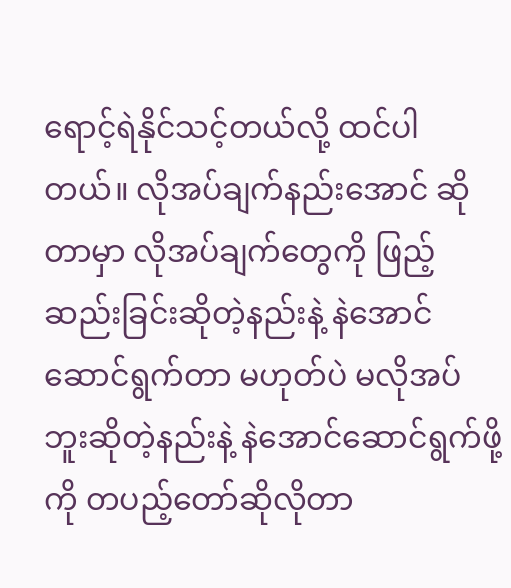ရောင့်ရဲနိုင်သင့်တယ်လို့ ထင်ပါတယ်။ လိုအပ်ချက်နည်းအောင် ဆိုတာမှာ လိုအပ်ချက်တွေကို ဖြည့်ဆည်းခြင်းဆိုတဲ့နည်းနဲ့ နဲအောင်ဆောင်ရွက်တာ မဟုတ်ပဲ မလိုအပ်ဘူးဆိုတဲ့နည်းနဲ့ နဲအောင်ဆောင်ရွက်ဖို့ကို တပည့်တော်ဆိုလိုတာ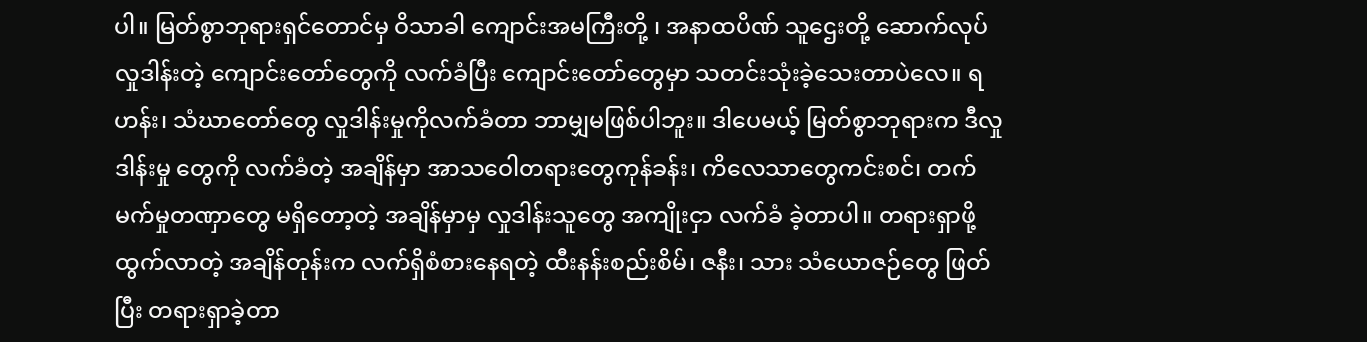ပါ။ မြတ်စွာဘုရားရှင်တောင်မှ ဝိသာခါ ကျောင်းအမကြီးတို့ ၊ အနာထပိဏ် သူဌေးတို့ ဆောက်လုပ်လှုဒါန်းတဲ့ ကျောင်းတော်တွေကို လက်ခံပြီး ကျောင်းတော်တွေမှာ သတင်းသုံးခဲ့သေးတာပဲလေ။ ရဟန်း၊ သံဃာတော်တွေ လှုဒါန်းမှုကိုလက်ခံတာ ဘာမျှမဖြစ်ပါဘူး။ ဒါပေမယ့် မြတ်စွာဘုရားက ဒီလှုဒါန်းမှု တွေကို လက်ခံတဲ့ အချိန်မှာ အာသဝေါတရားတွေကုန်ခန်း၊ ကိလေသာတွေကင်းစင်၊ တက်မက်မှုတဏှာတွေ မရှိတော့တဲ့ အချိန်မှာမှ လှုဒါန်းသူတွေ အကျိုးငှာ လက်ခံ ခဲ့တာပါ။ တရားရှာဖို့ထွက်လာတဲ့ အချိန်တုန်းက လက်ရှိစံစားနေရတဲ့ ထီးနန်းစည်းစိမ်၊ ဇနီး၊ သား သံယောဇဉ်တွေ ဖြတ်ပြီး တရားရှာခဲ့တာ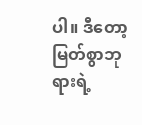ပါ။ ဒီတော့ မြတ်စွာဘုရားရဲ့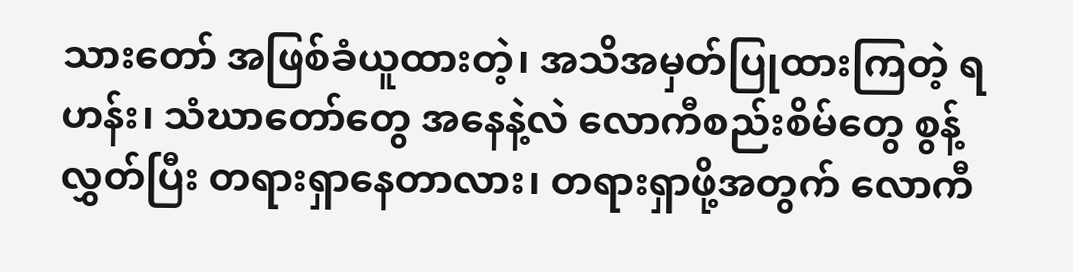သားတော် အဖြစ်ခံယူထားတဲ့၊ အသိအမှတ်ပြုထားကြတဲ့ ရဟန်း၊ သံဃာတော်တွေ အနေနဲ့လဲ လောကီစည်းစိမ်တွေ စွန့်လွှတ်ပြီး တရားရှာနေတာလား၊ တရားရှာဖို့အတွက် လောကီ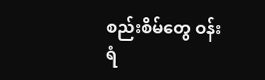စည်းစိမ်တွေ ဝန်းရံ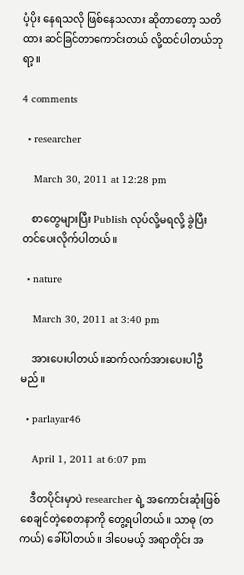ပံ့ပိုး နေရသလို ဖြစ်နေသလား ဆိုတာတော့ သတိထား ဆင်ခြင်တာကောင်းတယ် လို့ထင်ပါတယ်ဘုရာ့။

4 comments

  • researcher

    March 30, 2011 at 12:28 pm

    စာတွေများပြီး Publish လုပ်လို့မရလို့ ခွဲပြီးတင်ပေးလိုက်ပါတယ်။

  • nature

    March 30, 2011 at 3:40 pm

    အားပေးပါတယ်။ဆက်လက်အားပေးပါဦမည်။

  • parlayar46

    April 1, 2011 at 6:07 pm

    ဒီတပိုင်းမှာပဲ researcher ရဲ့ အကောင်းဆုံးဖြစ်စေချင်တဲ့စေတနာကို တွေ့ရပါတယ်။ သာဓု (တကယ်) ခေါ်ပါတယ်။ ဒါပေမယ့် အရာတိုင်း အ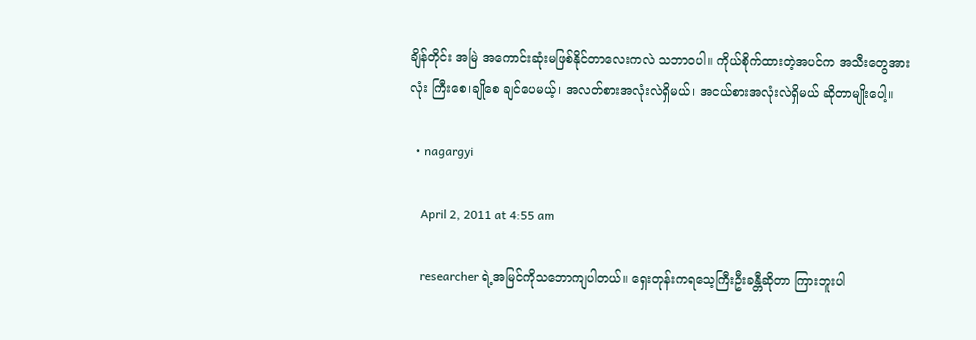ချိန်တိုင်း အမြဲ အကောင်းဆုံးမဖြစ်နိုင်တာလေးကလဲ သဘာဝပါ။ ကိုယ်စိုက်ထားတဲ့အပင်က အသီးတွေအားလုံး ကြီးစေ၊ချိုစေ ချင်ပေမယ့်၊ အလတ်စားအလုံးလဲရှိမယ်၊ အငယ်စားအလုံးလဲရှိမယ် ဆိုတာမျိုးပေါ့။

  • nagargyi

    April 2, 2011 at 4:55 am

    researcher ရဲ့အမြင်ကိုသဘောကျပါတယ်။ ရှေးတုန်းကရသေ့ကြီးဦးခန္တီဆိုတာ ကြားဘူးပါ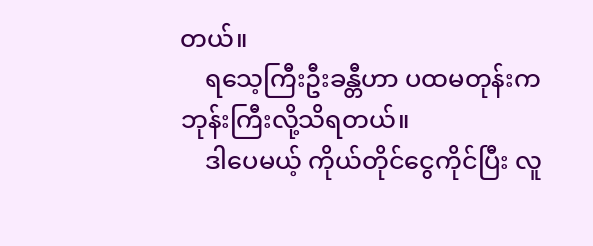တယ်။
    ရသေ့ကြီးဦးခန္တီဟာ ပထမတုန်းက ဘုန်းကြီးလို့သိရတယ်။
    ဒါပေမယ့် ကိုယ်တိုင်ငွေကိုင်ပြီး လူ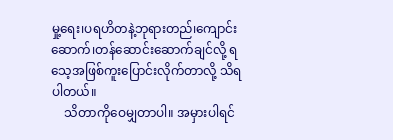မှု့ရေး၊ပရဟိတနဲ့ဘုရားတည်၊ကျောင်းဆောက်၊တန်ဆောင်းဆောက်ချင်လို့ ရသေ့အဖြစ်ကူးပြောင်းလိုက်တာလို့ သိရပါတယ်။
    သိတာကိုဝေမျှတာပါ။ အမှားပါရင်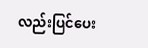လည်းပြင်ပေး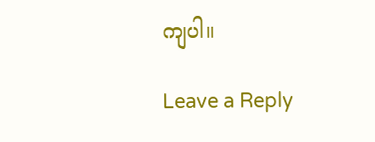ကျပါ။

Leave a Reply